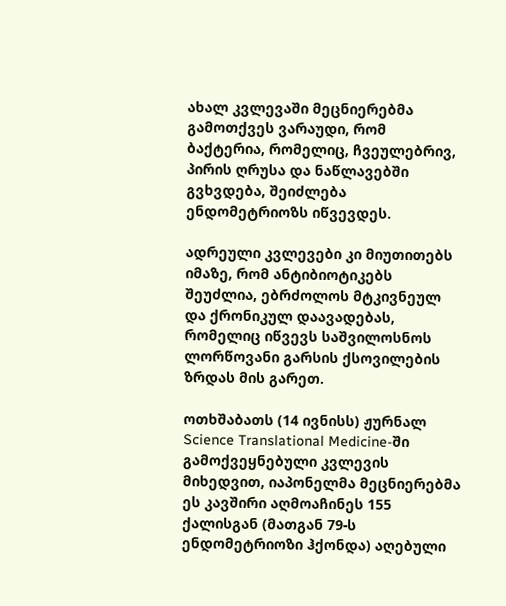ახალ კვლევაში მეცნიერებმა გამოთქვეს ვარაუდი, რომ ბაქტერია, რომელიც, ჩვეულებრივ, პირის ღრუსა და ნაწლავებში გვხვდება, შეიძლება ენდომეტრიოზს იწვევდეს.

ადრეული კვლევები კი მიუთითებს იმაზე, რომ ანტიბიოტიკებს შეუძლია, ებრძოლოს მტკივნეულ და ქრონიკულ დაავადებას, რომელიც იწვევს საშვილოსნოს ლორწოვანი გარსის ქსოვილების ზრდას მის გარეთ.

ოთხშაბათს (14 ივნისს) ჟურნალ Science Translational Medicine-ში გამოქვეყნებული კვლევის მიხედვით, იაპონელმა მეცნიერებმა ეს კავშირი აღმოაჩინეს 155 ქალისგან (მათგან 79-ს ენდომეტრიოზი ჰქონდა) აღებული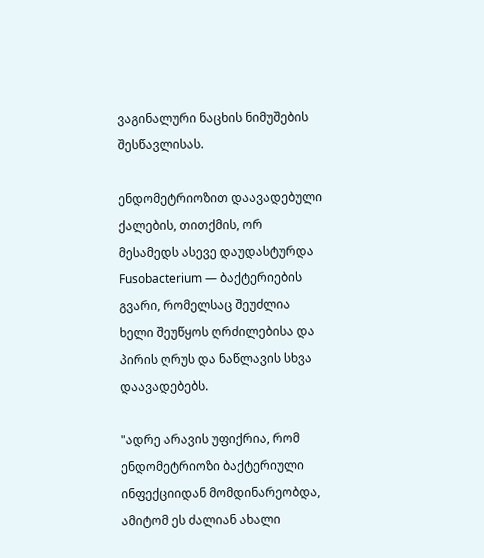ვაგინალური ნაცხის ნიმუშების შესწავლისას.

ენდომეტრიოზით დაავადებული ქალების, თითქმის, ორ მესამედს ასევე დაუდასტურდა Fusobacterium — ბაქტერიების გვარი, რომელსაც შეუძლია ხელი შეუწყოს ღრძილებისა და პირის ღრუს და ნაწლავის სხვა დაავადებებს.

"ადრე არავის უფიქრია, რომ ენდომეტრიოზი ბაქტერიული ინფექციიდან მომდინარეობდა, ამიტომ ეს ძალიან ახალი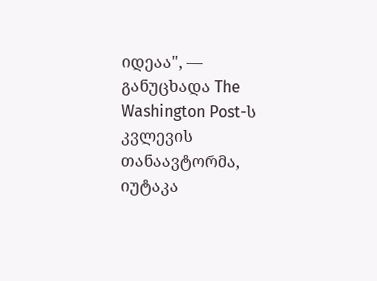იდეაა", — განუცხადა The Washington Post-ს კვლევის თანაავტორმა, იუტაკა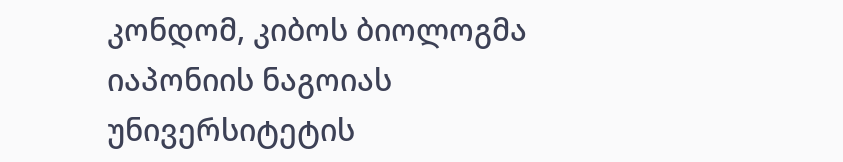კონდომ, კიბოს ბიოლოგმა იაპონიის ნაგოიას უნივერსიტეტის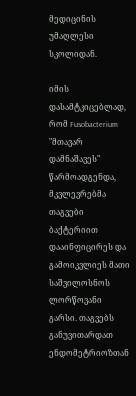მედიცინის უმაღლესი სკოლიდან.

იმის დასამტკიცებლად, რომ Fusobacterium "მთავარ დამნაშავეს" წარმოადგენდა, მკვლევრებმა თაგვები ბაქტერიით დააინფიცირეს და გამოიკვლიეს მათი საშვილოსნოს ლორწოვანი გარსი. თაგვებს განუვითარდათ ენდომეტრიოზთან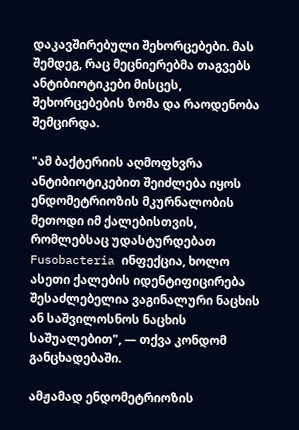დაკავშირებული შეხორცებები. მას შემდეგ, რაც მეცნიერებმა თაგვებს ანტიბიოტიკები მისცეს, შეხორცებების ზომა და რაოდენობა შემცირდა.

"ამ ბაქტერიის აღმოფხვრა ანტიბიოტიკებით შეიძლება იყოს ენდომეტრიოზის მკურნალობის მეთოდი იმ ქალებისთვის, რომლებსაც უდასტურდებათ Fusobacteria ინფექცია, ხოლო ასეთი ქალების იდენტიფიცირება შესაძლებელია ვაგინალური ნაცხის ან საშვილოსნოს ნაცხის საშუალებით", — თქვა კონდომ განცხადებაში.

ამჟამად ენდომეტრიოზის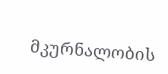მკურნალობის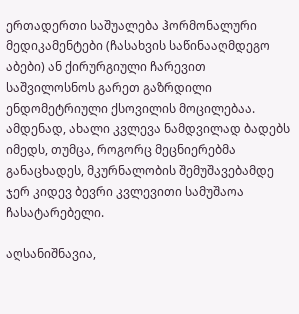ერთადერთი საშუალება ჰორმონალური მედიკამენტები (ჩასახვის საწინააღმდეგო აბები) ან ქირურგიული ჩარევით საშვილოსნოს გარეთ გაზრდილი ენდომეტრიული ქსოვილის მოცილებაა. ამდენად, ახალი კვლევა ნამდვილად ბადებს იმედს, თუმცა, როგორც მეცნიერებმა განაცხადეს, მკურნალობის შემუშავებამდე ჯერ კიდევ ბევრი კვლევითი სამუშაოა ჩასატარებელი.

აღსანიშნავია,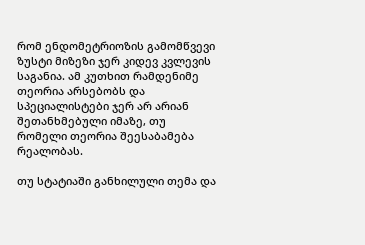რომ ენდომეტრიოზის გამომწვევი ზუსტი მიზეზი ჯერ კიდევ კვლევის საგანია. ამ კუთხით რამდენიმე თეორია არსებობს და სპეციალისტები ჯერ არ არიან შეთანხმებული იმაზე, თუ რომელი თეორია შეესაბამება რეალობას.

თუ სტატიაში განხილული თემა და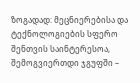ზოგადად: მეცნიერებისა და ტექნოლოგიების სფერო შენთვის საინტერესოა, შემოგვიერთდი ჯგუფში –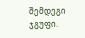შემდეგი ჯგუფი.